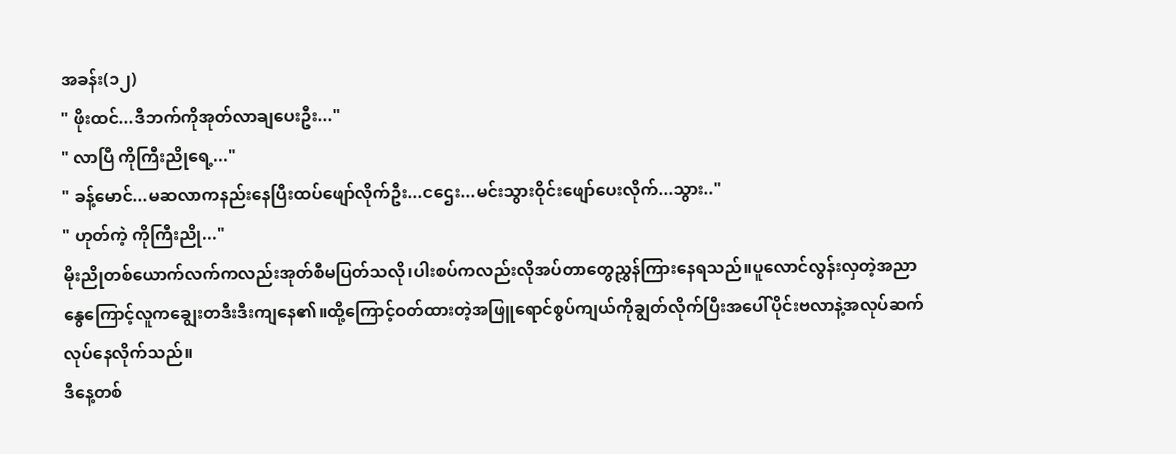အခန်း(၁၂)
" ဖိုးထင်...ဒီဘက်ကိုအုတ်လာချပေးဦး..."
" လာပြီ ကိုကြီးညိုရေ့..."
" ခန့်မောင်...မဆလာကနည်းနေပြီးထပ်ဖျော်လိုက်ဦး...ငဌေး...မင်းသွားဝိုင်းဖျော်ပေးလိုက်...သွား.."
" ဟုတ်ကဲ့ ကိုကြီးညို..."
မိုးညိုတစ်ယောက်လက်ကလည်းအုတ်စီမပြတ်သလို၊ပါးစပ်ကလည်းလိုအပ်တာတွေညွှန်ကြားနေရသည်။ပူလောင်လွန်းလှတဲ့အညာနွေကြောင့်လူကချွေးတဒီးဒီးကျနေ၏။ထို့ကြောင့်ဝတ်ထားတဲ့အဖြူရောင်စွပ်ကျယ်ကိုချွတ်လိုက်ပြီးအပေါ်ပိုင်းဗလာနဲ့အလုပ်ဆက်လုပ်နေလိုက်သည်။
ဒီနေ့တစ်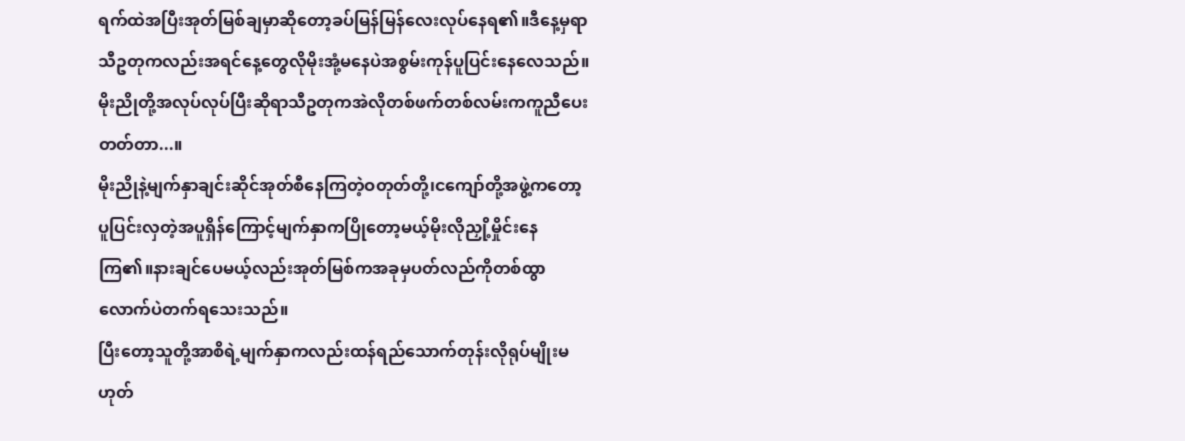ရက်ထဲအပြီးအုတ်မြစ်ချမှာဆိုတော့ခပ်မြန်မြန်လေးလုပ်နေရ၏။ဒီနေ့မှရာသီဥတုကလည်းအရင်နေ့တွေလိုမိုးအုံ့မနေပဲအစွမ်းကုန်ပူပြင်းနေလေသည်။မိုးညိုတို့အလုပ်လုပ်ပြီးဆိုရာသီဥတုကအဲလိုတစ်ဖက်တစ်လမ်းကကူညီပေးတတ်တာ...။
မိုးညိုနဲ့မျက်နှာချင်းဆိုင်အုတ်စီနေကြတဲ့ဝတုတ်တို့၊ငကျော်တို့အဖွဲ့ကတော့ပူပြင်းလှတဲ့အပူရှိန်ကြောင့်မျက်နှာကပြိုတော့မယ့်မိုးလိုညှို့မှိုင်းနေကြ၏။နားချင်ပေမယ့်လည်းအုတ်မြစ်ကအခုမှပတ်လည်ကိုတစ်ထွာလောက်ပဲတက်ရသေးသည်။
ပြီးတော့သူတို့အာစိရဲ့မျက်နှာကလည်းထန်ရည်သောက်တုန်းလိုရုပ်မျိုးမဟုတ်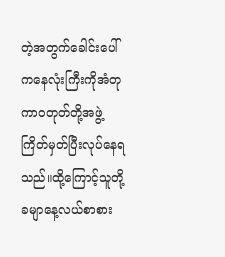တဲ့အတွက်ခေါင်းပေါ်ကနေလုံးကြီးကိုအံတုကာဝတုတ်တို့အဖွဲ့ကြိတ်မှတ်ပြီးလုပ်နေရသည်။ထို့ကြောင့်သူတို့ခမျာနေ့လယ်စာစား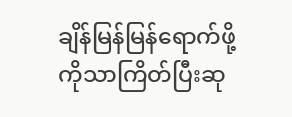ချိန်မြန်မြန်ရောက်ဖို့ကိုသာကြိတ်ပြီးဆု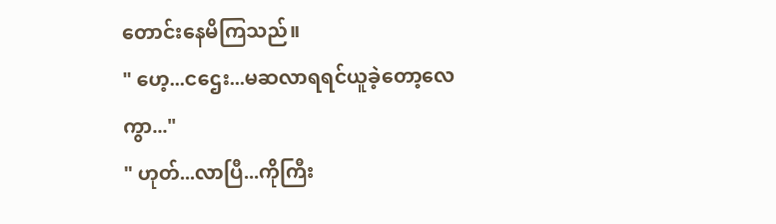တောင်းနေမိကြသည်။
" ဟေ့...ငဌေး...မဆလာရရင်ယူခဲ့တော့လေကွာ..."
" ဟုတ်...လာပြီ...ကိုကြီး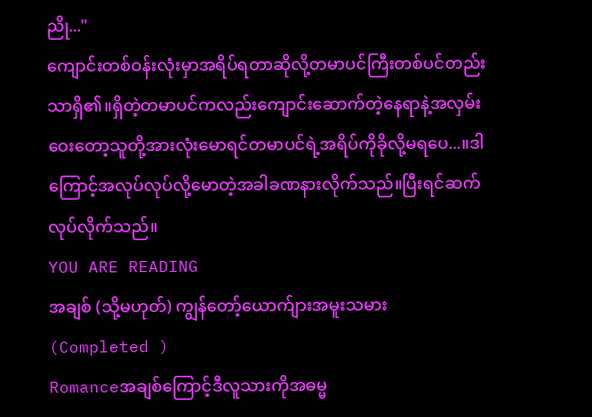ညို..."
ကျောင်းတစ်ဝန်းလုံးမှာအရိပ်ရတာဆိုလို့တမာပင်ကြီးတစ်ပင်တည်းသာရှိ၏။ရှိတဲ့တမာပင်ကလည်းကျောင်းဆောက်တဲ့နေရာနဲ့အလှမ်းဝေးတော့သူတို့အားလုံးမောရင်တမာပင်ရဲ့အရိပ်ကိုခိုလို့မရပေ...။ဒါကြောင့်အလုပ်လုပ်လို့မောတဲ့အခါခဏနားလိုက်သည်။ပြီးရင်ဆက်လုပ်လိုက်သည်။
YOU ARE READING
အချစ် (သို့မဟုတ်) ကျွန်တော့်ယောက်ျားအမူးသမား (Completed )
Romanceအချစ်ကြောင့်ဒီလူသားကိုအဓမ္မ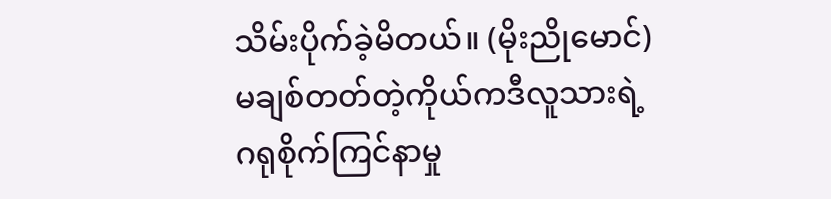သိမ်းပိုက်ခဲ့မိတယ်။ (မိုးညိုမောင်) မချစ်တတ်တဲ့ကိုယ်ကဒီလူသားရဲ့ဂရုစိုက်ကြင်နာမှု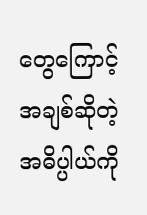တွေကြောင့်အချစ်ဆိုတဲ့အဓိပ္ပါယ်ကို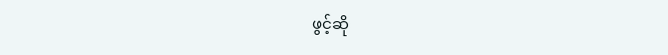ဖွင့်ဆို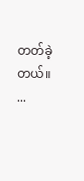တတ်ခဲ့တယ်။ ...